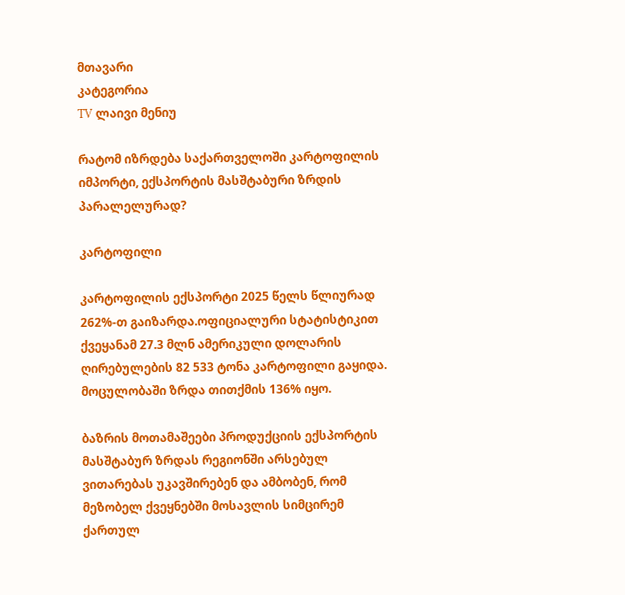მთავარი
კატეგორია
TV ლაივი მენიუ

რატომ იზრდება საქართველოში კარტოფილის იმპორტი, ექსპორტის მასშტაბური ზრდის პარალელურად?

კარტოფილი

კარტოფილის ექსპორტი 2025 წელს წლიურად 262%-თ გაიზარდა.ოფიციალური სტატისტიკით ქვეყანამ 27.3 მლნ ამერიკული დოლარის ღირებულების 82 533 ტონა კარტოფილი გაყიდა. მოცულობაში ზრდა თითქმის 136% იყო.

ბაზრის მოთამაშეები პროდუქციის ექსპორტის მასშტაბურ ზრდას რეგიონში არსებულ ვითარებას უკავშირებენ და ამბობენ, რომ მეზობელ ქვეყნებში მოსავლის სიმცირემ ქართულ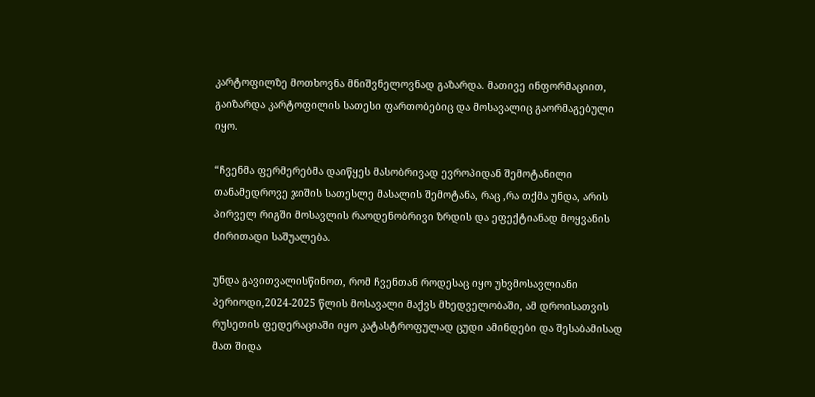კარტოფილზე მოთხოვნა მნიშვნელოვნად გაზარდა. მათივე ინფორმაციით, გაიზარდა კარტოფილის სათესი ფართობებიც და მოსავალიც გაორმაგებული იყო.

“ჩვენმა ფერმერებმა დაიწყეს მასობრივად ევროპიდან შემოტანილი თანამედროვე ჯიშის სათესლე მასალის შემოტანა, რაც ,რა თქმა უნდა, არის პირველ რიგში მოსავლის რაოდენობრივი ზრდის და ეფექტიანად მოყვანის ძირითადი საშუალება.

უნდა გავითვალისწინოთ, რომ ჩვენთან როდესაც იყო უხვმოსავლიანი პერიოდი,2024-2025 წლის მოსავალი მაქვს მხედველობაში, ამ დროისათვის რუსეთის ფედერაციაში იყო კატასტროფულად ცუდი ამინდები და შესაბამისად მათ შიდა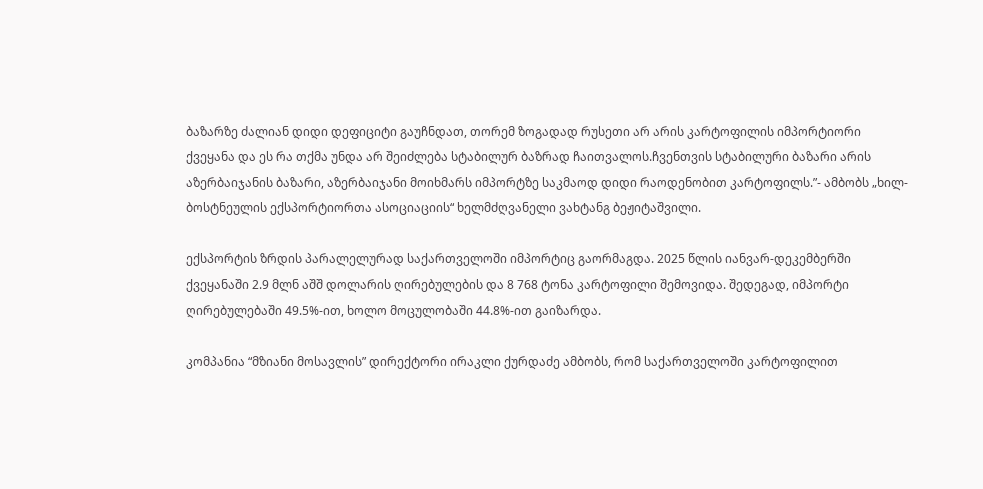ბაზარზე ძალიან დიდი დეფიციტი გაუჩნდათ, თორემ ზოგადად რუსეთი არ არის კარტოფილის იმპორტიორი ქვეყანა და ეს რა თქმა უნდა არ შეიძლება სტაბილურ ბაზრად ჩაითვალოს.ჩვენთვის სტაბილური ბაზარი არის აზერბაიჯანის ბაზარი, აზერბაიჯანი მოიხმარს იმპორტზე საკმაოდ დიდი რაოდენობით კარტოფილს.”- ამბობს „ხილ-ბოსტნეულის ექსპორტიორთა ასოციაციის“ ხელმძღვანელი ვახტანგ ბეჟიტაშვილი.

ექსპორტის ზრდის პარალელურად საქართველოში იმპორტიც გაორმაგდა. 2025 წლის იანვარ-დეკემბერში ქვეყანაში 2.9 მლნ აშშ დოლარის ღირებულების და 8 768 ტონა კარტოფილი შემოვიდა. შედეგად, იმპორტი ღირებულებაში 49.5%-ით, ხოლო მოცულობაში 44.8%-ით გაიზარდა.

კომპანია “მზიანი მოსავლის” დირექტორი ირაკლი ქურდაძე ამბობს, რომ საქართველოში კარტოფილით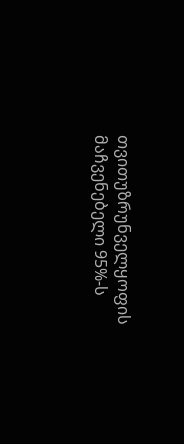თვითუზრუნველყოფის მაჩვენებელი 95%-ს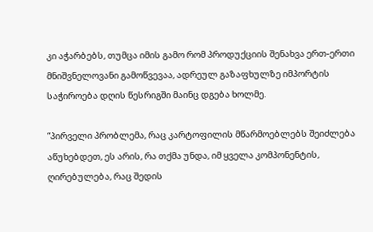კი აჭარბებს, თუმცა იმის გამო რომ პროდუქციის შენახვა ერთ-ერთი მნიშვნელოვანი გამოწვევაა, ადრეულ გაზაფხულზე იმპორტის საჭიროება დღის წესრიგში მაინც დგება ხოლმე.

“პირველი პრობლემა, რაც კარტოფილის მწარმოებლებს შეიძლება აწუხებდეთ, ეს არის, რა თქმა უნდა, იმ ყველა კომპონენტის, ღირებულება, რაც შედის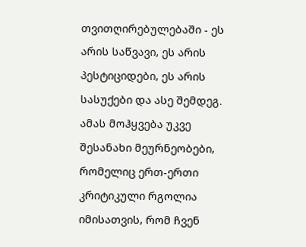თვითღირებულებაში - ეს არის საწვავი, ეს არის პესტიციდები, ეს არის სასუქები და ასე შემდეგ. ამას მოჰყვება უკვე შესანახი მეურნეობები, რომელიც ერთ-ერთი კრიტიკული რგოლია იმისათვის, რომ ჩვენ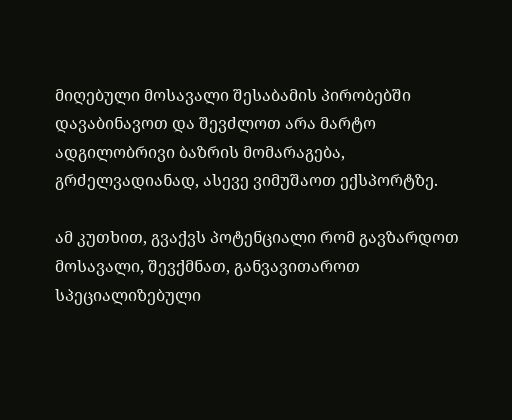მიღებული მოსავალი შესაბამის პირობებში დავაბინავოთ და შევძლოთ არა მარტო ადგილობრივი ბაზრის მომარაგება, გრძელვადიანად, ასევე ვიმუშაოთ ექსპორტზე.

ამ კუთხით, გვაქვს პოტენციალი რომ გავზარდოთ მოსავალი, შევქმნათ, განვავითაროთ სპეციალიზებული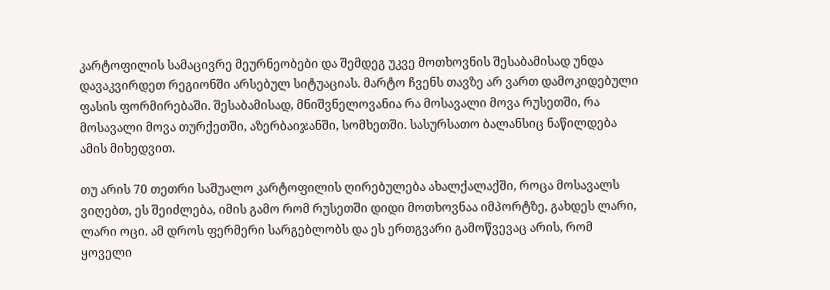კარტოფილის სამაცივრე მეურნეობები და შემდეგ უკვე მოთხოვნის შესაბამისად უნდა დავაკვირდეთ რეგიონში არსებულ სიტუაციას. მარტო ჩვენს თავზე არ ვართ დამოკიდებული ფასის ფორმირებაში. შესაბამისად, მნიშვნელოვანია რა მოსავალი მოვა რუსეთში, რა მოსავალი მოვა თურქეთში, აზერბაიჯანში, სომხეთში. სასურსათო ბალანსიც ნაწილდება ამის მიხედვით.

თუ არის 70 თეთრი საშუალო კარტოფილის ღირებულება ახალქალაქში, როცა მოსავალს ვიღებთ, ეს შეიძლება, იმის გამო რომ რუსეთში დიდი მოთხოვნაა იმპორტზე, გახდეს ლარი, ლარი ოცი. ამ დროს ფერმერი სარგებლობს და ეს ერთგვარი გამოწვევაც არის, რომ ყოველი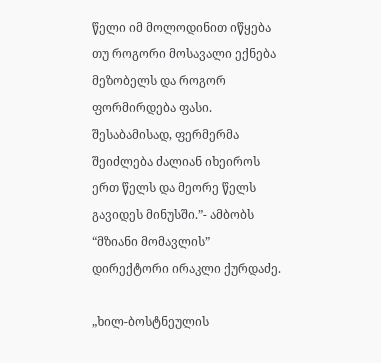წელი იმ მოლოდინით იწყება თუ როგორი მოსავალი ექნება მეზობელს და როგორ ფორმირდება ფასი. შესაბამისად, ფერმერმა შეიძლება ძალიან იხეიროს ერთ წელს და მეორე წელს გავიდეს მინუსში.”- ამბობს “მზიანი მომავლის” დირექტორი ირაკლი ქურდაძე.

„ხილ-ბოსტნეულის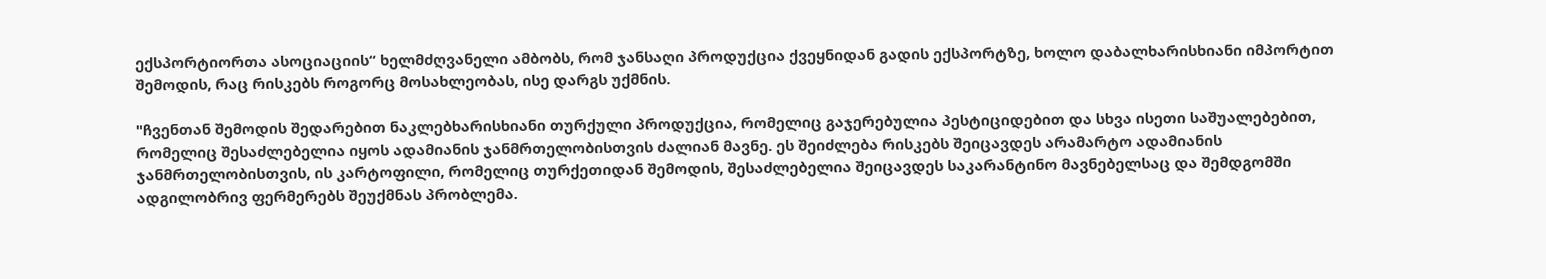ექსპორტიორთა ასოციაციის“ ხელმძღვანელი ამბობს, რომ ჯანსაღი პროდუქცია ქვეყნიდან გადის ექსპორტზე, ხოლო დაბალხარისხიანი იმპორტით შემოდის, რაც რისკებს როგორც მოსახლეობას, ისე დარგს უქმნის.

"ჩვენთან შემოდის შედარებით ნაკლებხარისხიანი თურქული პროდუქცია, რომელიც გაჯერებულია პესტიციდებით და სხვა ისეთი საშუალებებით, რომელიც შესაძლებელია იყოს ადამიანის ჯანმრთელობისთვის ძალიან მავნე. ეს შეიძლება რისკებს შეიცავდეს არამარტო ადამიანის ჯანმრთელობისთვის, ის კარტოფილი, რომელიც თურქეთიდან შემოდის, შესაძლებელია შეიცავდეს საკარანტინო მავნებელსაც და შემდგომში ადგილობრივ ფერმერებს შეუქმნას პრობლემა.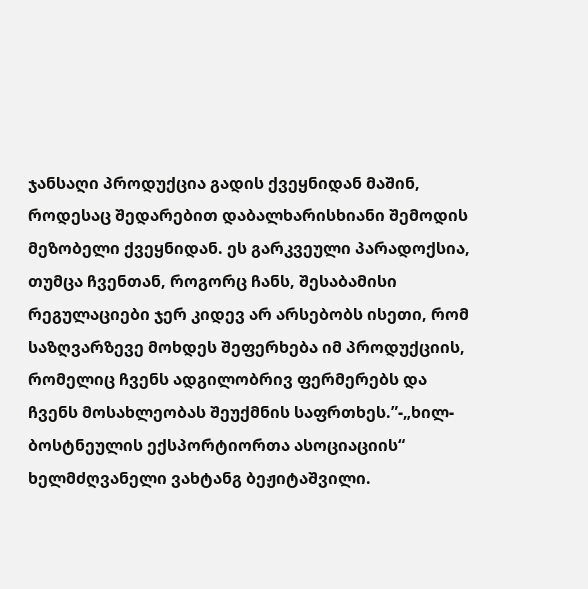ჯანსაღი პროდუქცია გადის ქვეყნიდან მაშინ, როდესაც შედარებით დაბალხარისხიანი შემოდის მეზობელი ქვეყნიდან. ეს გარკვეული პარადოქსია, თუმცა ჩვენთან, როგორც ჩანს, შესაბამისი რეგულაციები ჯერ კიდევ არ არსებობს ისეთი, რომ საზღვარზევე მოხდეს შეფერხება იმ პროდუქციის, რომელიც ჩვენს ადგილობრივ ფერმერებს და ჩვენს მოსახლეობას შეუქმნის საფრთხეს.”-„ხილ-ბოსტნეულის ექსპორტიორთა ასოციაციის“ ხელმძღვანელი ვახტანგ ბეჟიტაშვილი.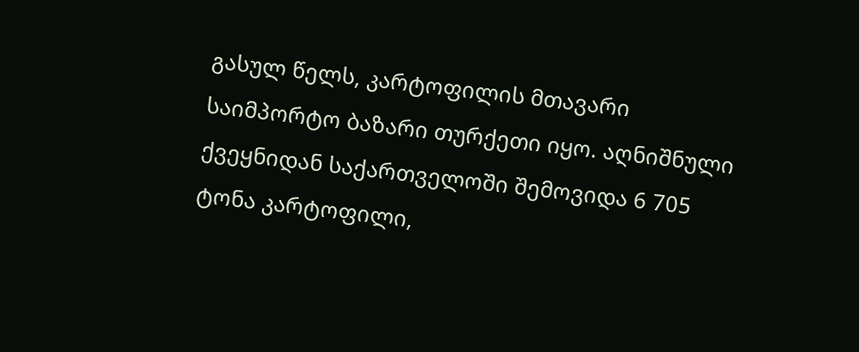გასულ წელს, კარტოფილის მთავარი საიმპორტო ბაზარი თურქეთი იყო. აღნიშნული ქვეყნიდან საქართველოში შემოვიდა 6 705 ტონა კარტოფილი,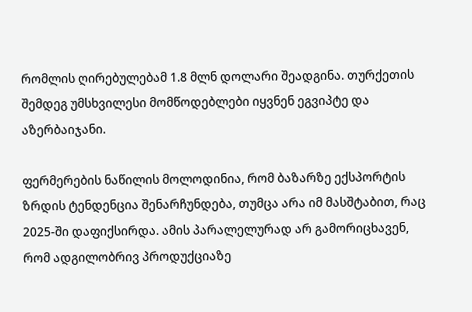რომლის ღირებულებამ 1.8 მლნ დოლარი შეადგინა. თურქეთის შემდეგ უმსხვილესი მომწოდებლები იყვნენ ეგვიპტე და აზერბაიჯანი.

ფერმერების ნაწილის მოლოდინია, რომ ბაზარზე ექსპორტის ზრდის ტენდენცია შენარჩუნდება, თუმცა არა იმ მასშტაბით, რაც 2025-ში დაფიქსირდა. ამის პარალელურად არ გამორიცხავენ, რომ ადგილობრივ პროდუქციაზე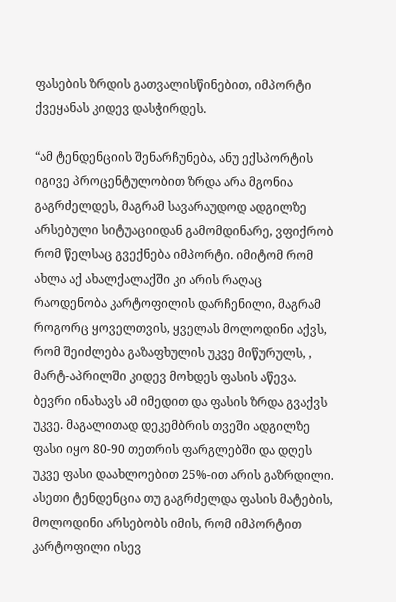ფასების ზრდის გათვალისწინებით, იმპორტი ქვეყანას კიდევ დასჭირდეს.

“ამ ტენდენციის შენარჩუნება, ანუ ექსპორტის იგივე პროცენტულობით ზრდა არა მგონია გაგრძელდეს, მაგრამ სავარაუდოდ ადგილზე არსებული სიტუაციიდან გამომდინარე, ვფიქრობ რომ წელსაც გვექნება იმპორტი. იმიტომ რომ ახლა აქ ახალქალაქში კი არის რაღაც რაოდენობა კარტოფილის დარჩენილი, მაგრამ როგორც ყოველთვის, ყველას მოლოდინი აქვს, რომ შეიძლება გაზაფხულის უკვე მიწურულს, , მარტ-აპრილში კიდევ მოხდეს ფასის აწევა. ბევრი ინახავს ამ იმედით და ფასის ზრდა გვაქვს უკვე. მაგალითად დეკემბრის თვეში ადგილზე ფასი იყო 80-90 თეთრის ფარგლებში და დღეს უკვე ფასი დაახლოებით 25%-ით არის გაზრდილი. ასეთი ტენდენცია თუ გაგრძელდა ფასის მატების, მოლოდინი არსებობს იმის, რომ იმპორტით კარტოფილი ისევ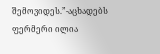შემოვიდეს.”-აცხადებს ფერმერი ილია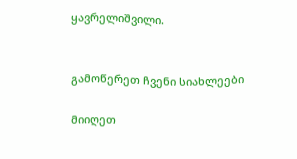ყავრელიშვილი.


გამოწერეთ ჩვენი სიახლეები

მიიღეთ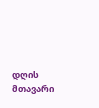დღის მთავარი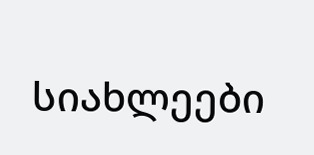სიახლეები